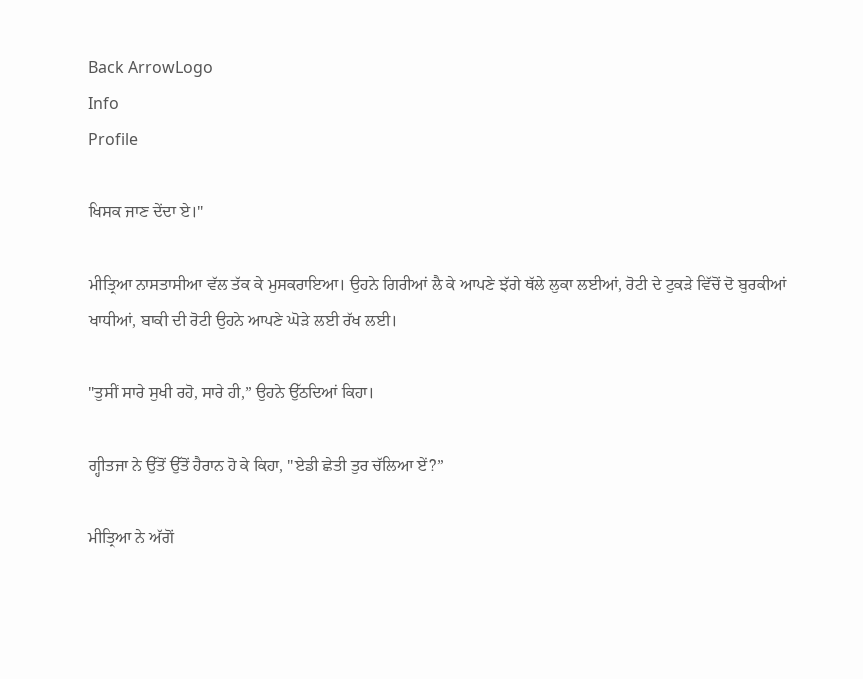Back ArrowLogo
Info
Profile

ਖਿਸਕ ਜਾਣ ਦੇਂਦਾ ਏ।"

ਮੀਤ੍ਰਿਆ ਨਾਸਤਾਸੀਆ ਵੱਲ ਤੱਕ ਕੇ ਮੁਸਕਰਾਇਆ। ਉਹਨੇ ਗਿਰੀਆਂ ਲੈ ਕੇ ਆਪਣੇ ਝੱਗੇ ਥੱਲੇ ਲੁਕਾ ਲਈਆਂ, ਰੋਟੀ ਦੇ ਟੁਕੜੇ ਵਿੱਚੋਂ ਦੋ ਬੁਰਕੀਆਂ ਖਾਧੀਆਂ, ਬਾਕੀ ਦੀ ਰੋਟੀ ਉਹਨੇ ਆਪਣੇ ਘੋੜੇ ਲਈ ਰੱਖ ਲਈ।

"ਤੁਸੀਂ ਸਾਰੇ ਸੁਖੀ ਰਹੋ, ਸਾਰੇ ਹੀ,” ਉਹਨੇ ਉੱਠਦਿਆਂ ਕਿਹਾ।

ਗ੍ਹੀਤਜਾ ਨੇ ਉੱਤੋਂ ਉੱਤੋਂ ਹੈਰਾਨ ਹੋ ਕੇ ਕਿਹਾ, "ਏਡੀ ਛੇਤੀ ਤੁਰ ਚੱਲਿਆ ਏਂ?”

ਮੀਤ੍ਰਿਆ ਨੇ ਅੱਗੋਂ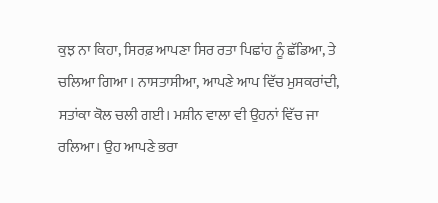ਕੁਝ ਨਾ ਕਿਹਾ, ਸਿਰਫ਼ ਆਪਣਾ ਸਿਰ ਰਤਾ ਪਿਛਾਂਹ ਨੂੰ ਛੱਡਿਆ, ਤੇ ਚਲਿਆ ਗਿਆ । ਨਾਸਤਾਸੀਆ, ਆਪਣੇ ਆਪ ਵਿੱਚ ਮੁਸਕਰਾਂਦੀ, ਸਤਾਂਕਾ ਕੋਲ ਚਲੀ ਗਈ। ਮਸ਼ੀਨ ਵਾਲਾ ਵੀ ਉਹਨਾਂ ਵਿੱਚ ਜਾ ਰਲਿਆ। ਉਹ ਆਪਣੇ ਭਰਾ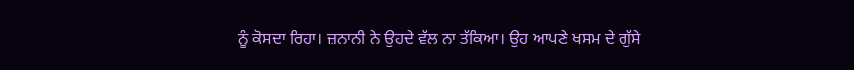ਨੂੰ ਕੋਸਦਾ ਰਿਹਾ। ਜ਼ਨਾਨੀ ਨੇ ਉਹਦੇ ਵੱਲ ਨਾ ਤੱਕਿਆ। ਉਹ ਆਪਣੇ ਖਸਮ ਦੇ ਗੁੱਸੇ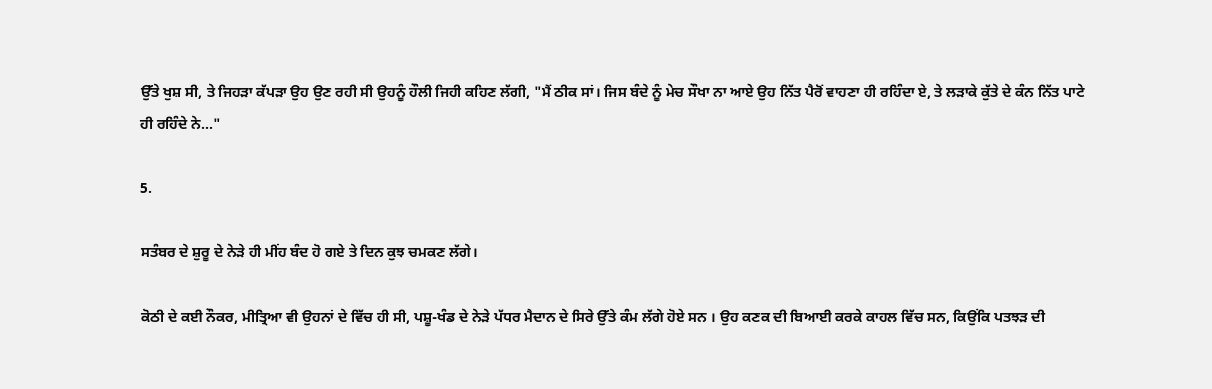ਉੱਤੇ ਖੁਸ਼ ਸੀ, ਤੇ ਜਿਹੜਾ ਕੱਪੜਾ ਉਹ ਉਣ ਰਹੀ ਸੀ ਉਹਨੂੰ ਹੌਲੀ ਜਿਹੀ ਕਹਿਣ ਲੱਗੀ, "ਮੈਂ ਠੀਕ ਸਾਂ। ਜਿਸ ਬੰਦੇ ਨੂੰ ਮੇਚ ਸੌਖਾ ਨਾ ਆਏ ਉਹ ਨਿੱਤ ਪੈਰੋਂ ਵਾਹਣਾ ਹੀ ਰਹਿੰਦਾ ਏ, ਤੇ ਲੜਾਕੇ ਕੁੱਤੇ ਦੇ ਕੰਨ ਨਿੱਤ ਪਾਟੇ ਹੀ ਰਹਿੰਦੇ ਨੇ..."

5.

ਸਤੰਬਰ ਦੇ ਸ਼ੁਰੂ ਦੇ ਨੇੜੇ ਹੀ ਮੀਂਹ ਬੰਦ ਹੋ ਗਏ ਤੇ ਦਿਨ ਕੁਝ ਚਮਕਣ ਲੱਗੇ।

ਕੋਠੀ ਦੇ ਕਈ ਨੌਕਰ, ਮੀਤ੍ਰਿਆ ਵੀ ਉਹਨਾਂ ਦੇ ਵਿੱਚ ਹੀ ਸੀ, ਪਸ਼ੂ-ਖੰਡ ਦੇ ਨੇੜੇ ਪੱਧਰ ਮੈਦਾਨ ਦੇ ਸਿਰੇ ਉੱਤੇ ਕੰਮ ਲੱਗੇ ਹੋਏ ਸਨ । ਉਹ ਕਣਕ ਦੀ ਬਿਆਈ ਕਰਕੇ ਕਾਹਲ ਵਿੱਚ ਸਨ, ਕਿਉਂਕਿ ਪਤਝੜ ਦੀ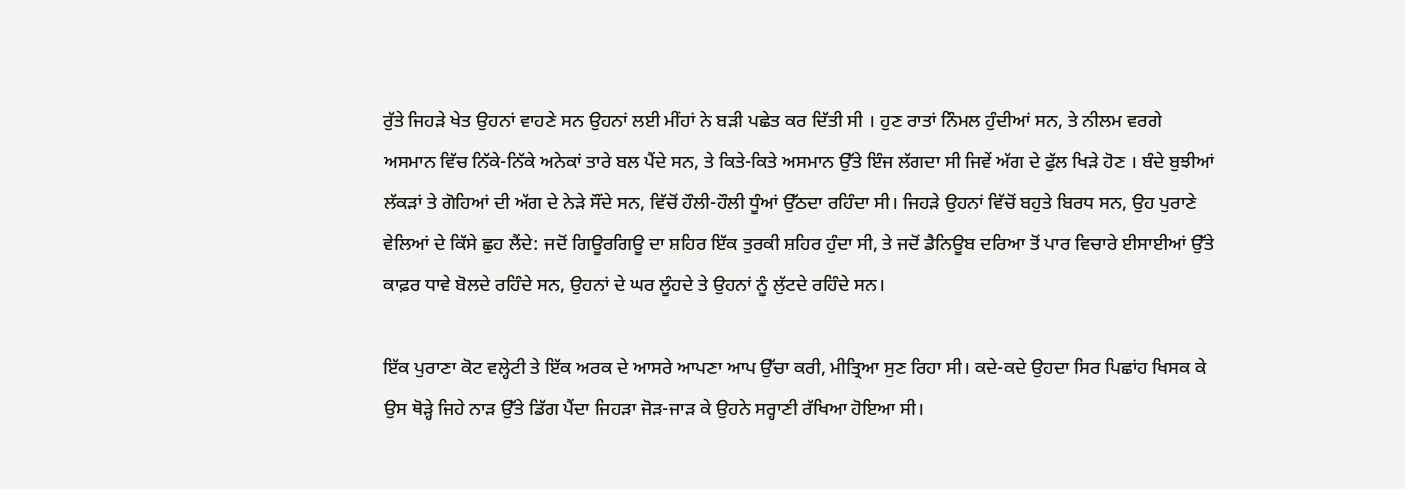ਰੁੱਤੇ ਜਿਹੜੇ ਖੇਤ ਉਹਨਾਂ ਵਾਹਣੇ ਸਨ ਉਹਨਾਂ ਲਈ ਮੀਂਹਾਂ ਨੇ ਬੜੀ ਪਛੇਤ ਕਰ ਦਿੱਤੀ ਸੀ । ਹੁਣ ਰਾਤਾਂ ਨਿੰਮਲ ਹੁੰਦੀਆਂ ਸਨ, ਤੇ ਨੀਲਮ ਵਰਗੇ ਅਸਮਾਨ ਵਿੱਚ ਨਿੱਕੇ-ਨਿੱਕੇ ਅਨੇਕਾਂ ਤਾਰੇ ਬਲ ਪੈਂਦੇ ਸਨ, ਤੇ ਕਿਤੇ-ਕਿਤੇ ਅਸਮਾਨ ਉੱਤੇ ਇੰਜ ਲੱਗਦਾ ਸੀ ਜਿਵੇਂ ਅੱਗ ਦੇ ਫੁੱਲ ਖਿੜੇ ਹੋਣ । ਬੰਦੇ ਬੁਝੀਆਂ ਲੱਕੜਾਂ ਤੇ ਗੋਹਿਆਂ ਦੀ ਅੱਗ ਦੇ ਨੇੜੇ ਸੌਂਦੇ ਸਨ, ਵਿੱਚੋਂ ਹੌਲੀ-ਹੌਲੀ ਧੂੰਆਂ ਉੱਠਦਾ ਰਹਿੰਦਾ ਸੀ। ਜਿਹੜੇ ਉਹਨਾਂ ਵਿੱਚੋਂ ਬਹੁਤੇ ਬਿਰਧ ਸਨ, ਉਹ ਪੁਰਾਣੇ ਵੇਲਿਆਂ ਦੇ ਕਿੱਸੇ ਛੁਹ ਲੈਂਦੇ: ਜਦੋਂ ਗਿਊਰਗਿਊ ਦਾ ਸ਼ਹਿਰ ਇੱਕ ਤੁਰਕੀ ਸ਼ਹਿਰ ਹੁੰਦਾ ਸੀ, ਤੇ ਜਦੋਂ ਡੈਨਿਊਬ ਦਰਿਆ ਤੋਂ ਪਾਰ ਵਿਚਾਰੇ ਈਸਾਈਆਂ ਉੱਤੇ ਕਾਫ਼ਰ ਧਾਵੇ ਬੋਲਦੇ ਰਹਿੰਦੇ ਸਨ, ਉਹਨਾਂ ਦੇ ਘਰ ਲੂੰਹਦੇ ਤੇ ਉਹਨਾਂ ਨੂੰ ਲੁੱਟਦੇ ਰਹਿੰਦੇ ਸਨ।

ਇੱਕ ਪੁਰਾਣਾ ਕੋਟ ਵਲ੍ਹੇਟੀ ਤੇ ਇੱਕ ਅਰਕ ਦੇ ਆਸਰੇ ਆਪਣਾ ਆਪ ਉੱਚਾ ਕਰੀ, ਮੀਤ੍ਰਿਆ ਸੁਣ ਰਿਹਾ ਸੀ। ਕਦੇ-ਕਦੇ ਉਹਦਾ ਸਿਰ ਪਿਛਾਂਹ ਖਿਸਕ ਕੇ ਉਸ ਥੋੜ੍ਹੇ ਜਿਹੇ ਨਾੜ ਉੱਤੇ ਡਿੱਗ ਪੈਂਦਾ ਜਿਹੜਾ ਜੋੜ-ਜਾੜ ਕੇ ਉਹਨੇ ਸਰ੍ਹਾਣੀ ਰੱਖਿਆ ਹੋਇਆ ਸੀ।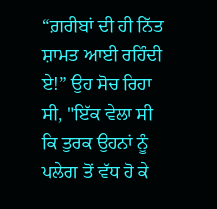“ਗ਼ਰੀਬਾਂ ਦੀ ਹੀ ਨਿੱਤ ਸ਼ਾਮਤ ਆਈ ਰਹਿੰਦੀ ਏ!” ਉਹ ਸੋਚ ਰਿਹਾ ਸੀ, "ਇੱਕ ਵੇਲਾ ਸੀ ਕਿ ਤੁਰਕ ਉਹਨਾਂ ਨੂੰ ਪਲੇਗ ਤੋਂ ਵੱਧ ਹੋ ਕੇ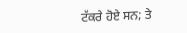ਟੱਕਰੇ ਹੋਏ ਸਨ; ਤੇ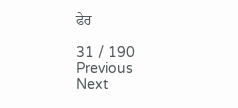ਫੇਰ

31 / 190
Previous
Next